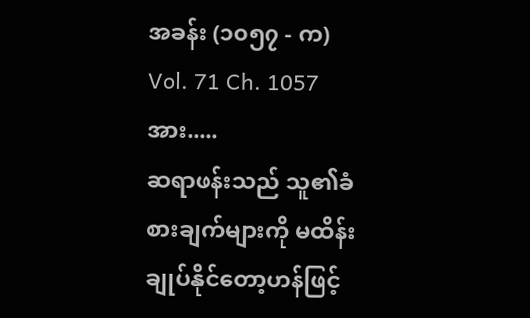အခန်း (၁၀၅၇ - က)
Vol. 71 Ch. 1057
အား.....
ဆရာဖန်းသည် သူ၏ခံစားချက်များကို မထိန်းချုပ်နိုင်တော့ဟန်ဖြင့်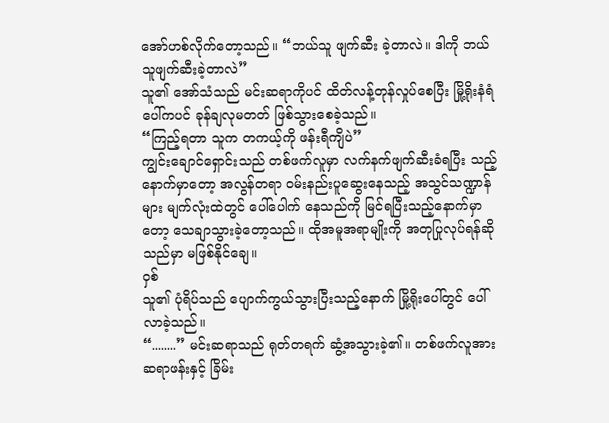အော်ဟစ်လိုက်တော့သည်။ “ဘယ်သူ ဖျက်ဆီး ခဲ့တာလဲ။ ဒါကို ဘယ်သူဖျက်ဆီးခဲ့တာလဲ”
သူ၏ အော်သံသည် မင်းဆရာကိုပင် ထိတ်လန့်တုန်လှုပ်စေပြီး မြို့ရိုးနံရံပေါ်ကပင် ခုန်ချလုမတတ် ဖြစ်သွားစေခဲ့သည်။
“ကြည့်ရတာ သူက တကယ့်ကို ဖန်းရီကျိပဲ”
ကျွင်းချောင်ရှောင်းသည် တစ်ဖက်လူမှာ လက်နက်ဖျက်ဆီးခံရပြီး သည့်နောက်မှာတော့ အလွန်တရာ ဝမ်းနည်းပူဆွေးနေသည့် အသွင်သဏ္ဍာန်များ မျက်လုံးထဲတွင် ပေါ်ပေါက် နေသည်ကို မြင်ရပြီးသည့်နောက်မှာတော့ သေချာသွားခဲ့တော့သည်။ ထိုအမူအရာမျိုးကို အတုပြုလုပ်ရန်ဆိုသည်မှာ မဖြစ်နိုင်ချေ။
ဝှစ်
သူ၏ ပုံရိပ်သည် ပျောက်ကွယ်သွားပြီးသည့်နောက် မြို့ရိုးပေါ်တွင် ပေါ်လာခဲ့သည်။
“........” မင်းဆရာသည် ရုတ်တရက် ဆွံ့အသွားခဲ့၏။ တစ်ဖက်လူအား ဆရာဖန်းနှင့် ခြိမ်း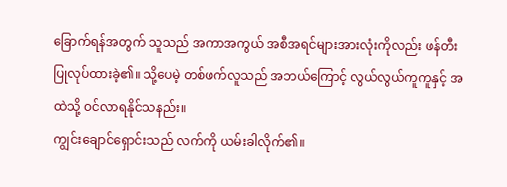ခြောက်ရန်အတွက် သူသည် အကာအကွယ် အစီအရင်များအားလုံးကိုလည်း ဖန်တီးပြုလုပ်ထားခဲ့၏။ သို့ပေမဲ့ တစ်ဖက်လူသည် အဘယ်ကြောင့် လွယ်လွယ်ကူကူနှင့် အထဲသို့ ဝင်လာရနိုင်သနည်း။
ကျွင်းချောင်ရှောင်းသည် လက်ကို ယမ်းခါလိုက်၏။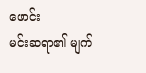ဖောင်း
မင်းဆရာ၏ မျက်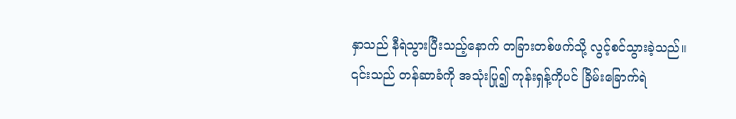နှာသည် နီရဲသွားပြီးသည့်နောက် တခြားတစ်ဖက်သို့ လွင့်စင်သွားခဲ့သည်။ ၎င်းသည် တန်ဆာခံကို အသုံးပြု၍ ကုန်းရှန့်ကိုပင် ခြိမ်းခြောက်ရဲ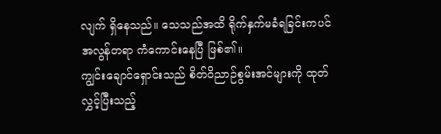လျက် ရှိနေသည်။ သေသည်အထိ ရိုက်နှက်မခံရခြင်းကပင် အလွန်တရာ ကံကောင်းနေပြီ ဖြစ်၏။
ကျွင်းချောင်ရှောင်းသည် စိတ်ဝိညာဉ်စွမ်းအင်များကို ထုတ်လွှင့်ပြီးသည့်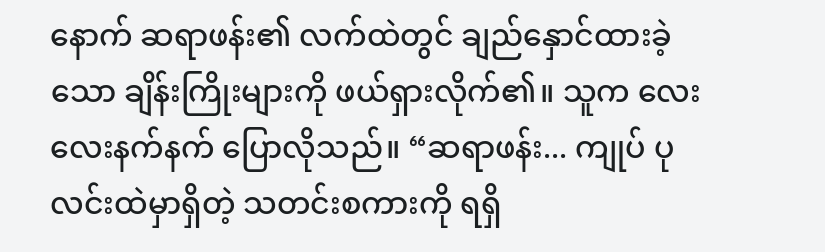နောက် ဆရာဖန်း၏ လက်ထဲတွင် ချည်နှောင်ထားခဲ့သော ချိန်းကြိုးများကို ဖယ်ရှားလိုက်၏။ သူက လေးလေးနက်နက် ပြောလိုသည်။ “ဆရာဖန်း... ကျုပ် ပုလင်းထဲမှာရှိတဲ့ သတင်းစကားကို ရရှိ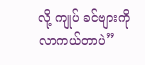လို့ ကျုပ် ခင်ဗျားကို လာကယ်တာပဲ”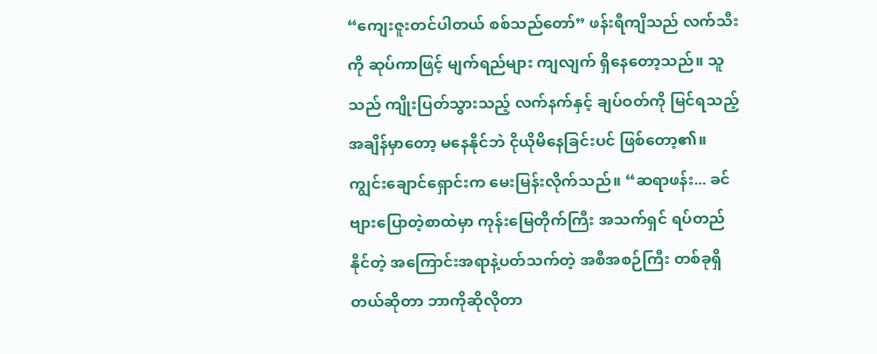“ကျေးဇူးတင်ပါတယ် စစ်သည်တော်” ဖန်းရီကျိသည် လက်သီးကို ဆုပ်ကာဖြင့် မျက်ရည်များ ကျလျက် ရှိနေတော့သည်။ သူသည် ကျိုးပြတ်သွားသည့် လက်နက်နှင့် ချပ်ဝတ်ကို မြင်ရသည့်အချိန်မှာတော့ မနေနိုင်ဘဲ ငိုယိုမိနေခြင်းပင် ဖြစ်တော့၏။
ကျွင်းချောင်ရှောင်းက မေးမြန်းလိုက်သည်။ “ဆရာဖန်း... ခင်ဗျားပြောတဲ့စာထဲမှာ ကုန်းမြေတိုက်ကြီး အသက်ရှင် ရပ်တည်နိုင်တဲ့ အကြောင်းအရာနဲ့ပတ်သက်တဲ့ အစီအစဉ်ကြီး တစ်ခုရှိတယ်ဆိုတာ ဘာကိုဆိုလိုတာ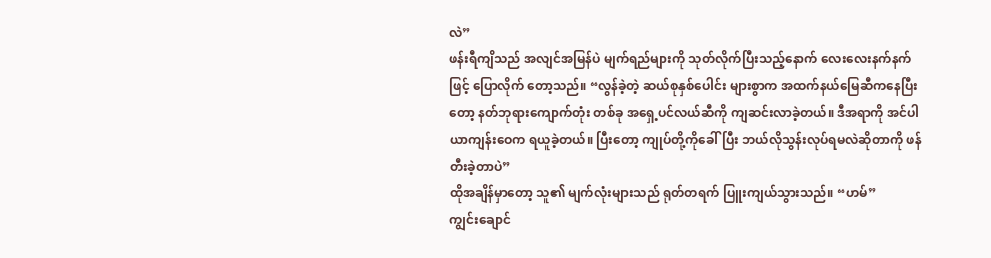လဲ”
ဖန်းရီကျိသည် အလျင်အမြန်ပဲ မျက်ရည်များကို သုတ်လိုက်ပြီးသည့်နောက် လေးလေးနက်နက်ဖြင့် ပြောလိုက် တော့သည်။ “လွန်ခဲ့တဲ့ ဆယ်စုနှစ်ပေါင်း များစွာက အထက်နယ်မြေဆီကနေပြီးတော့ နတ်ဘုရားကျောက်တုံး တစ်ခု အရှေ့ပင်လယ်ဆီကို ကျဆင်းလာခဲ့တယ်။ ဒီအရာကို အင်ပါယာကျန်းဝေက ရယူခဲ့တယ်။ ပြီးတော့ ကျုပ်တို့ကိုခေါ်ပြီး ဘယ်လိုသွန်းလုပ်ရမလဲဆိုတာကို ဖန်တီးခဲ့တာပဲ”
ထိုအချိန်မှာတော့ သူ၏ မျက်လုံးများသည် ရုတ်တရက် ပြူးကျယ်သွားသည်။ “ဟမ်”
ကျွင်းချောင်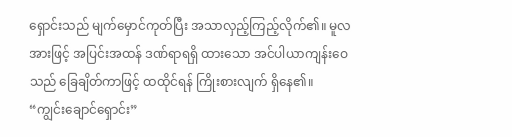ရှောင်းသည် မျက်မှောင်ကုတ်ပြီး အသာလှည့်ကြည့်လိုက်၏။ မူလအားဖြင့် အပြင်းအထန် ဒဏ်ရာရရှိ ထားသော အင်ပါယာကျန်းဝေသည် ခြေချိတ်ကာဖြင့် ထထိုင်ရန် ကြိုးစားလျက် ရှိနေ၏။
“ကျွင်းချောင်ရှောင်း”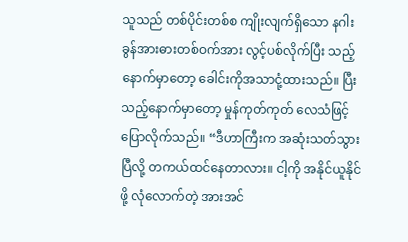သူသည် တစ်ပိုင်းတစ်စ ကျိုးလျက်ရှိသော နဂါးခွန်အားဓားတစ်ဝက်အား လွင့်ပစ်လိုက်ပြီး သည့်နောက်မှာတော့ ခေါင်းကိုအသာငုံ့ထားသည်။ ပြီးသည့်နောက်မှာတော့ မှုန်ကုတ်ကုတ် လေသံဖြင့် ပြောလိုက်သည်။ “ဒီဟာကြီးက အဆုံးသတ်သွားပြီလို့ တကယ်ထင်နေတာလား။ ငါ့ကို အနိုင်ယူနိုင်ဖို့ လုံလောက်တဲ့ အားအင်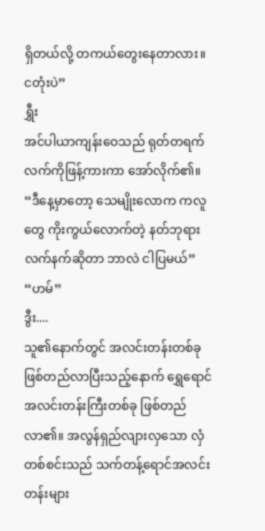ရှိတယ်လို့ တကယ်တွေးနေတာလား။ ငတုံးပဲ”
ရွှီး
အင်ပါယာကျန်းဝေသည် ရုတ်တရက် လက်ကိုဖြန့်ကားကာ အော်လိုက်၏။ “ဒီနေ့မှာတော့ သေမျိုးလောက ကလူတွေ ကိုးကွယ်လောက်တဲ့ နတ်ဘုရားလက်နက်ဆိုတာ ဘာလဲ ငါပြမယ်”
“ဟမ်”
ဒွီး....
သူ၏နောက်တွင် အလင်းတန်းတစ်ခု ဖြစ်တည်လာပြီးသည့်နောက် ရွှေရောင်အလင်းတန်းကြီးတစ်ခု ဖြစ်တည် လာ၏။ အလွန်ရှည်လျားလှသော လှံတစ်စင်းသည် သက်တန့်ရောင်အလင်းတန်းများ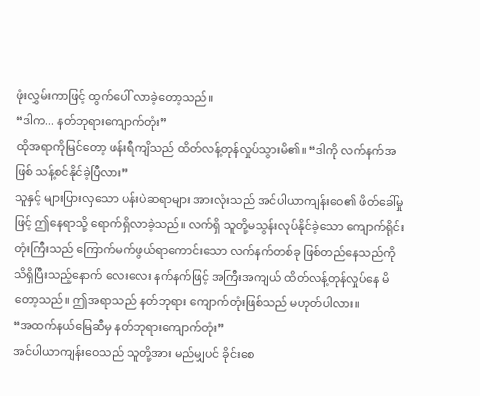ဖုံးလွှမ်းကာဖြင့် ထွက်ပေါ် လာခဲ့တော့သည်။
“ဒါက... နတ်ဘုရားကျောက်တုံး”
ထိုအရာကိုမြင်တော့ ဖန်းရီကျိသည် ထိတ်လန့်တုန်လှုပ်သွားမိ၏။ “ဒါကို လက်နက်အဖြစ် သန့်စင်နိုင်ခဲ့ပြီလား”
သူနှင့် များပြားလှသော ပန်းပဲဆရာများ အားလုံးသည် အင်ပါယာကျန်းဝေ၏ ဖိတ်ခေါ်မှုဖြင့် ဤနေရာသို့ ရောက်ရှိလာခဲ့သည်။ လက်ရှိ သူတို့မသွန်းလုပ်နိုင်ခဲ့သော ကျောက်ရိုင်းတုံးကြီးသည် ကြောက်မက်ဖွယ်ရာကောင်းသော လက်နက်တစ်ခု ဖြစ်တည်နေသည်ကို သိရှိပြီးသည့်နောက် လေးလေး နက်နက်ဖြင့် အကြီးအကျယ် ထိတ်လန့်တုန်လှုပ်နေ မိတော့သည်။ ဤအရာသည် နတ်ဘုရား ကျောက်တုံးဖြစ်သည် မဟုတ်ပါလား။
“အထက်နယ်မြေဆီမှ နတ်ဘုရားကျောက်တုံး”
အင်ပါယာကျန်းဝေသည် သူတို့အား မည်မျှပင် ခိုင်းစေ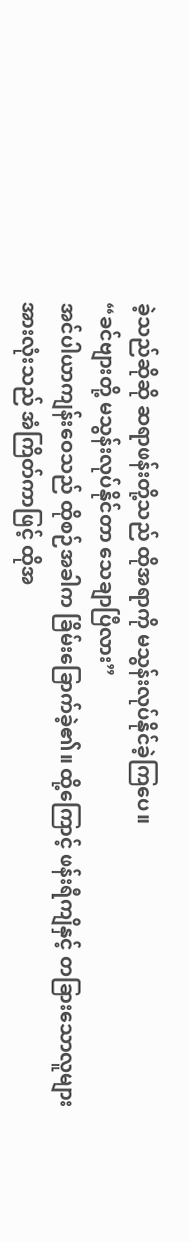ခဲ့သည်ဆိုဆို ဆရာဖန်းတို့သည် ထိုအရာကို မသွန်းလုပ်နိုင်ခဲ့ကြပေ။
“ခင်ဗျားတို့ မသွန်းလုပ်နိုင်တာ သေချာပြီလား”
အင်ပါယာကျန်းဝေသည် ထိုစဉ်အခါက ခြိမ်းခြောက်ခဲ့၏။ ထို့ကြောင့် ဖန်းရီကျိနှင့် တခြားသောလူများ အားလုံးသည် အံကြိတ်ကာဖြင့် ထိုအ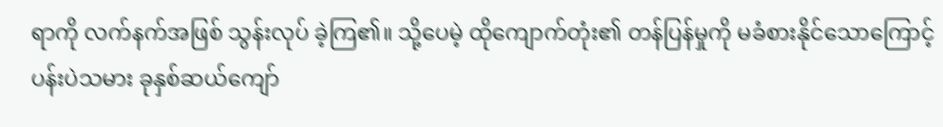ရာကို လက်နက်အဖြစ် သွန်းလုပ် ခဲ့ကြ၏။ သို့ပေမဲ့ ထိုကျောက်တုံး၏ တန်ပြန်မှုကို မခံစားနိုင်သောကြောင့် ပန်းပဲသမား ခုနှစ်ဆယ်ကျော်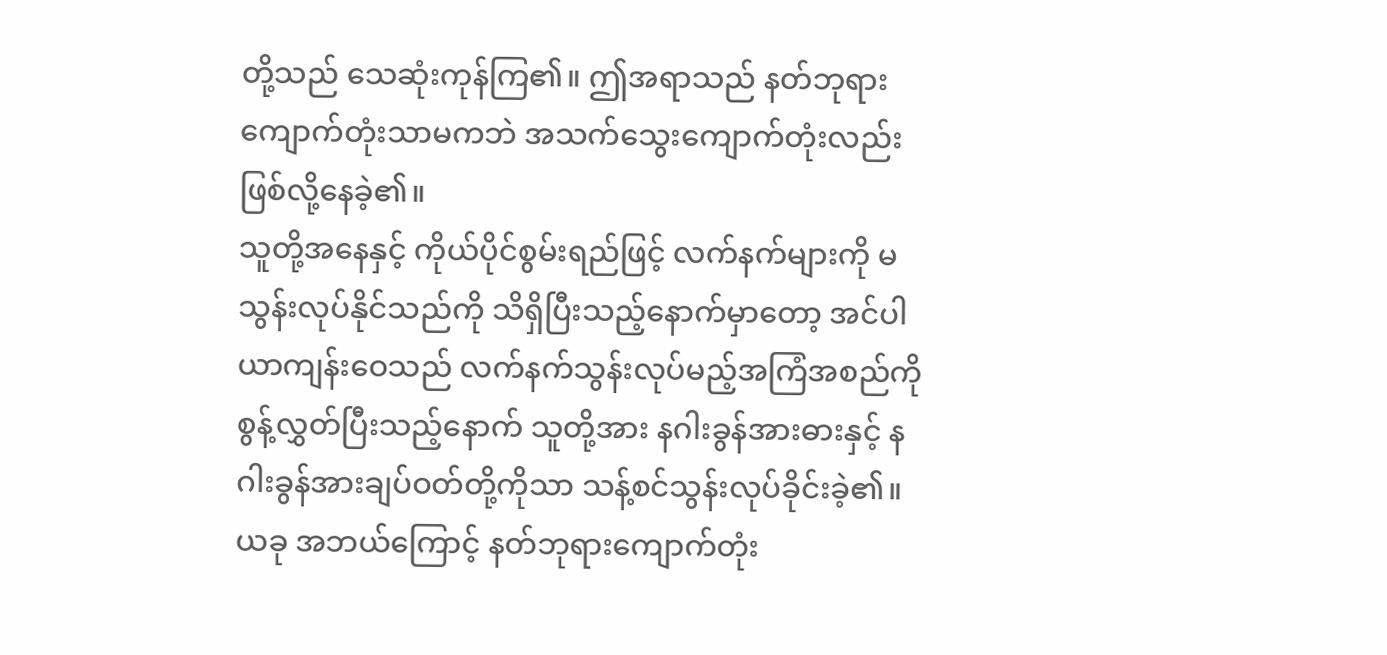တို့သည် သေဆုံးကုန်ကြ၏။ ဤအရာသည် နတ်ဘုရားကျောက်တုံးသာမကဘဲ အသက်သွေးကျောက်တုံးလည်း ဖြစ်လို့နေခဲ့၏။
သူတို့အနေနှင့် ကိုယ်ပိုင်စွမ်းရည်ဖြင့် လက်နက်များကို မသွန်းလုပ်နိုင်သည်ကို သိရှိပြီးသည့်နောက်မှာတော့ အင်ပါယာကျန်းဝေသည် လက်နက်သွန်းလုပ်မည့်အကြံအစည်ကို စွန့်လွှတ်ပြီးသည့်နောက် သူတို့အား နဂါးခွန်အားဓားနှင့် နဂါးခွန်အားချပ်ဝတ်တို့ကိုသာ သန့်စင်သွန်းလုပ်ခိုင်းခဲ့၏။ ယခု အဘယ်ကြောင့် နတ်ဘုရားကျောက်တုံး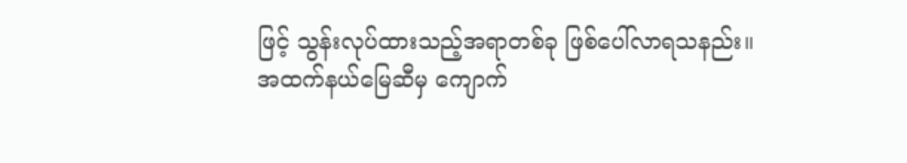ဖြင့် သွန်းလုပ်ထားသည့်အရာတစ်ခု ဖြစ်ပေါ်လာရသနည်း။
အထက်နယ်မြေဆီမှ ကျောက်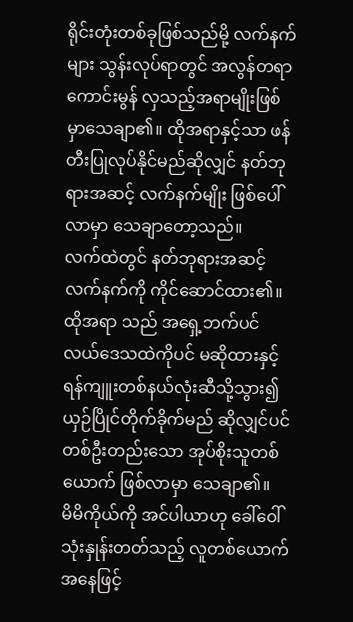ရိုင်းတုံးတစ်ခုဖြစ်သည်မို့ လက်နက်များ သွန်းလုပ်ရာတွင် အလွန်တရာ ကောင်းမွန် လှသည့်အရာမျိုးဖြစ်မှာသေချာ၏။ ထိုအရာနှင့်သာ ဖန်တီးပြုလုပ်နိုင်မည်ဆိုလျှင် နတ်ဘုရားအဆင့် လက်နက်မျိုး ဖြစ်ပေါ်လာမှာ သေချာတော့သည်။
လက်ထဲတွင် နတ်ဘုရားအဆင့်လက်နက်ကို ကိုင်ဆောင်ထား၏။ ထိုအရာ သည် အရှေ့ဘက်ပင်လယ်ဒေသထဲကိုပင် မဆိုထားနှင့် ရန်ကျူးတစ်နယ်လုံးဆီသို့သွား၍ ယှဉ်ပြိုင်တိုက်ခိုက်မည် ဆိုလျှင်ပင် တစ်ဦးတည်းသော အုပ်စိုးသူတစ်ယောက် ဖြစ်လာမှာ သေချာ၏။
မိမိကိုယ်ကို အင်ပါယာဟု ခေါ်ဝေါ်သုံးနှုန်းတတ်သည့် လူတစ်ယောက် အနေဖြင့်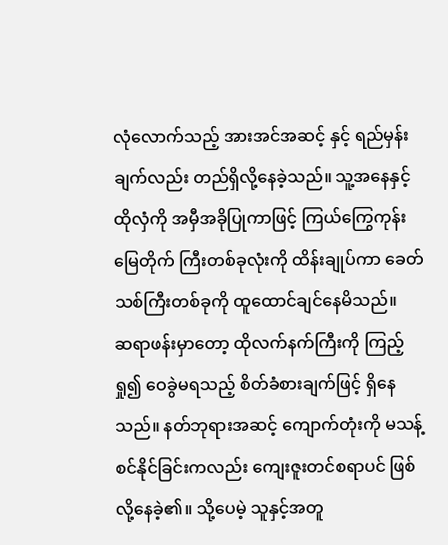လုံလောက်သည့် အားအင်အဆင့် နှင့် ရည်မှန်းချက်လည်း တည်ရှိလို့နေခဲ့သည်။ သူ့အနေနှင့် ထိုလှံကို အမှီအခိုပြုကာဖြင့် ကြယ်ကြွေကုန်းမြေတိုက် ကြီးတစ်ခုလုံးကို ထိန်းချုပ်ကာ ခေတ်သစ်ကြီးတစ်ခုကို ထူထောင်ချင်နေမိသည်။
ဆရာဖန်းမှာတော့ ထိုလက်နက်ကြီးကို ကြည့်ရှု၍ ဝေခွဲမရသည့် စိတ်ခံစားချက်ဖြင့် ရှိနေသည်။ နတ်ဘုရားအဆင့် ကျောက်တုံးကို မသန့်စင်နိုင်ခြင်းကလည်း ကျေးဇူးတင်စရာပင် ဖြစ်လို့နေခဲ့၏။ သို့ပေမဲ့ သူနှင့်အတူ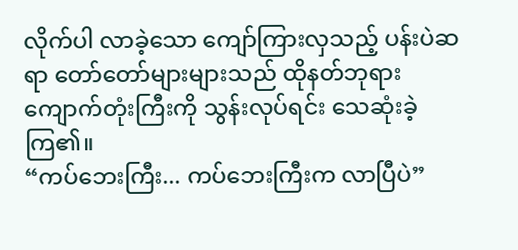လိုက်ပါ လာခဲ့သော ကျော်ကြားလှသည့် ပန်းပဲဆရာ တော်တော်များများသည် ထိုနတ်ဘုရားကျောက်တုံးကြီးကို သွန်းလုပ်ရင်း သေဆုံးခဲ့ကြ၏။
“ကပ်ဘေးကြီး... ကပ်ဘေးကြီးက လာပြီပဲ”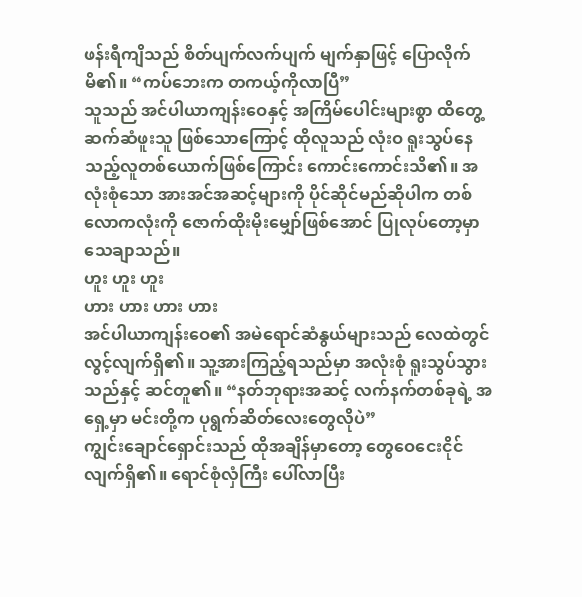ဖန်းရီကျိသည် စိတ်ပျက်လက်ပျက် မျက်နှာဖြင့် ပြောလိုက်မိ၏။ “ကပ်ဘေးက တကယ့်ကိုလာပြီ”
သူသည် အင်ပါယာကျန်းဝေနှင့် အကြိမ်ပေါင်းများစွာ ထိတွေ့ဆက်ဆံဖူးသူ ဖြစ်သောကြောင့် ထိုလူသည် လုံးဝ ရူးသွပ်နေသည့်လူတစ်ယောက်ဖြစ်ကြောင်း ကောင်းကောင်းသိ၏။ အလုံးစုံသော အားအင်အဆင့်များကို ပိုင်ဆိုင်မည်ဆိုပါက တစ်လောကလုံးကို ဇောက်ထိုးမိုးမျှော်ဖြစ်အောင် ပြုလုပ်တော့မှာ သေချာသည်။
ဟူး ဟူး ဟူး
ဟား ဟား ဟား ဟား
အင်ပါယာကျန်းဝေ၏ အမဲရောင်ဆံနွယ်များသည် လေထဲတွင်လွင့်လျက်ရှိ၏။ သူ့အားကြည့်ရသည်မှာ အလုံးစုံ ရူးသွပ်သွားသည်နှင့် ဆင်တူ၏။ “နတ်ဘုရားအဆင့် လက်နက်တစ်ခုရဲ့ အရှေ့မှာ မင်းတို့က ပုရွက်ဆိတ်လေးတွေလိုပဲ”
ကျွင်းချောင်ရှောင်းသည် ထိုအချိန်မှာတော့ တွေဝေငေးငိုင်လျက်ရှိ၏။ ရောင်စုံလှံကြီး ပေါ်လာပြီး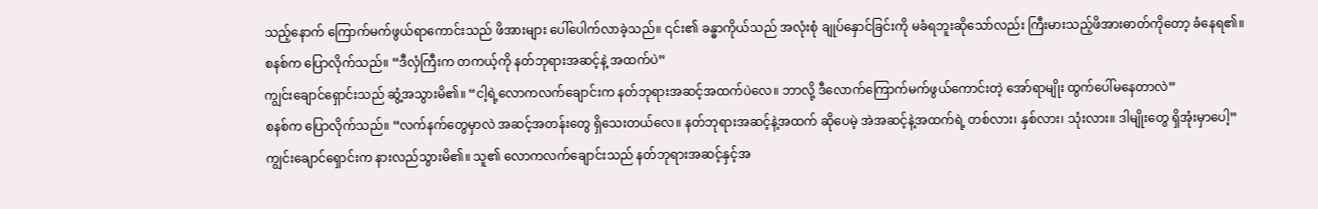သည့်နောက် ကြောက်မက်ဖွယ်ရာကောင်းသည် ဖိအားများ ပေါ်ပေါက်လာခဲ့သည်။ ၎င်း၏ ခန္ဓာကိုယ်သည် အလုံးစုံ ချုပ်နှောင်ခြင်းကို မခံရဘူးဆိုသော်လည်း ကြီးမားသည့်ဖိအားဓာတ်ကိုတော့ ခံနေရ၏။
စနစ်က ပြောလိုက်သည်။ “ဒီလှံကြီးက တကယ့်ကို နတ်ဘုရားအဆင့်နဲ့ အထက်ပဲ”
ကျွင်းချောင်ရှောင်းသည် ဆွံ့အသွားမိ၏။ “ငါ့ရဲ့လောကလက်ချောင်းက နတ်ဘုရားအဆင့်အထက်ပဲလေ။ ဘာလို့ ဒီလောက်ကြောက်မက်ဖွယ်ကောင်းတဲ့ အော်ရာမျိုး ထွက်ပေါ်မနေတာလဲ”
စနစ်က ပြောလိုက်သည်။ “လက်နက်တွေမှာလဲ အဆင့်အတန်းတွေ ရှိသေးတယ်လေ။ နတ်ဘုရားအဆင့်နဲ့အထက် ဆိုပေမဲ့ အဲအဆင့်နဲ့အထက်ရဲ့ တစ်လား၊ နှစ်လား၊ သုံးလား။ ဒါမျိုးတွေ ရှိအုံးမှာပေါ့”
ကျွင်းချောင်ရှောင်းက နားလည်သွားမိ၏။ သူ၏ လောကလက်ချောင်းသည် နတ်ဘုရားအဆင့်နှင့်အ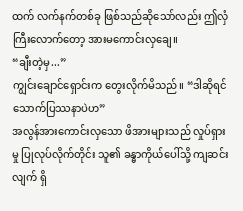ထက် လက်နက်တစ်ခု ဖြစ်သည်ဆိုသော်လည်း ဤလှံကြီးလောက်တော့ အားမကောင်းလှချေ။
“ချီးတဲ့မှ...”
ကျွင်းချောင်ရှောင်းက တွေးလိုက်မိသည်။ “ဒါဆိုရင် သောက်ပြဿနာပဲဟ”
အလွန်အားကောင်းလှသော ဖိအားများသည် လှုပ်ရှားမှု ပြုလုပ်လိုက်တိုင်း သူ၏ ခန္ဓာကိုယ်ပေါ်သို့ ကျဆင်းလျက် ရှိ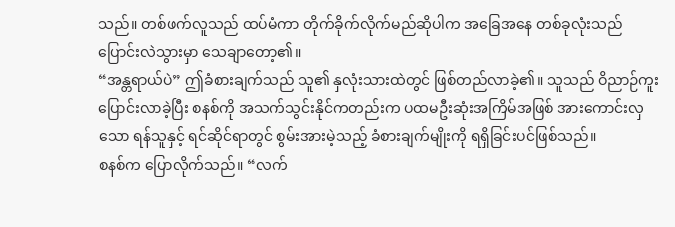သည်။ တစ်ဖက်လူသည် ထပ်မံကာ တိုက်ခိုက်လိုက်မည်ဆိုပါက အခြေအနေ တစ်ခုလုံးသည် ပြောင်းလဲသွားမှာ သေချာတော့၏။
“အန္တရာယ်ပဲ” ဤခံစားချက်သည် သူ၏ နှလုံးသားထဲတွင် ဖြစ်တည်လာခဲ့၏။ သူသည် ဝိညာဉ်ကူးပြောင်းလာခဲ့ပြီး စနစ်ကို အသက်သွင်းနိုင်ကတည်းက ပထမဦးဆုံးအကြိမ်အဖြစ် အားကောင်းလှသော ရန်သူနှင့် ရင်ဆိုင်ရာတွင် စွမ်းအားမဲ့သည့် ခံစားချက်မျိုးကို ရရှိခြင်းပင်ဖြစ်သည်။
စနစ်က ပြောလိုက်သည်။ “လက်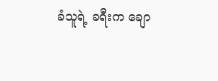ခံသူရဲ့ ခရီးက ချော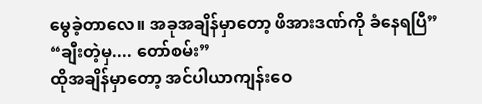မွေခဲ့တာလေ။ အခုအချိန်မှာတော့ ဖိအားဒဏ်ကို ခံနေရပြီ”
“ချီးတဲ့မှ.... တော်စမ်း”
ထိုအချိန်မှာတော့ အင်ပါယာကျန်းဝေ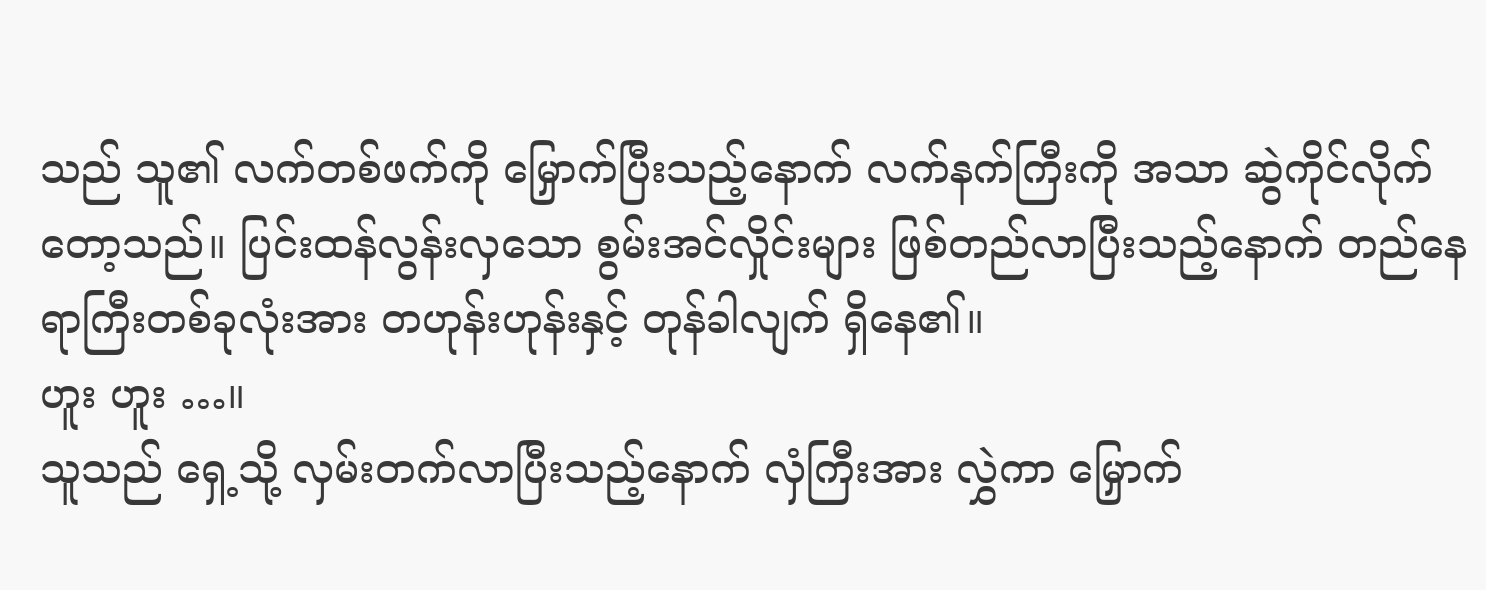သည် သူ၏ လက်တစ်ဖက်ကို မြှောက်ပြီးသည့်နောက် လက်နက်ကြီးကို အသာ ဆွဲကိုင်လိုက်တော့သည်။ ပြင်းထန်လွန်းလှသော စွမ်းအင်လှိုင်းများ ဖြစ်တည်လာပြီးသည့်နောက် တည်နေရာကြီးတစ်ခုလုံးအား တဟုန်းဟုန်းနှင့် တုန်ခါလျက် ရှိနေ၏။
ဟူး ဟူး …။
သူသည် ရှေ့သို့ လှမ်းတက်လာပြီးသည့်နောက် လှံကြီးအား လွှဲကာ မြှောက်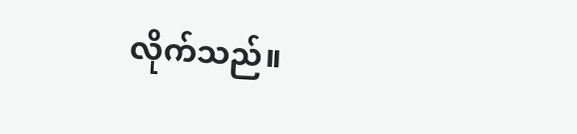လိုက်သည်။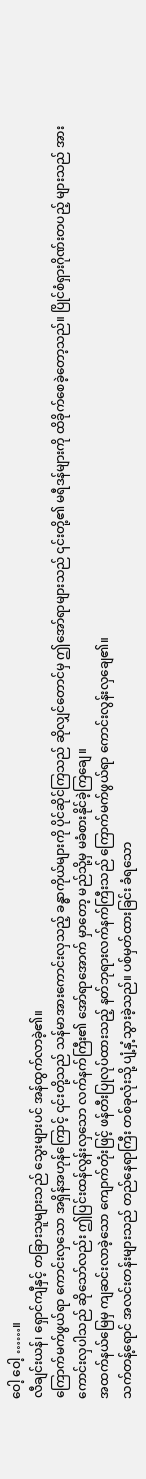ဝေါ့ ဝေါ့ ……။
လီချင်းယန်၊ ရှောင်ကျီနှင့် တခြားသူများသည် သွေးများပင် အန်ထွက်လာခဲ့၏။
ကြောက်မက်ဖွယ်ရာ ကောင်းလှသော အရှိန်အဟုန်ကြောင့် ၎င်းတို့သည် သန်မာအားကောင်းလှသည့် ခန္ဓာကိုယ်များကို ပိုင်ဆိုင်ကြသည် ဆိုလျှင်တောင်မှ ဤအော်ရာများသည် ၎င်းတို့၏ မရီဒန်များကို ထိခိုက်စေခဲ့တော့သည်။ ပြိုင်စံရှားဂိုဏ်းတပည့် များသည် အားကောင်းလှပါသည် ဆိုသော်လည်း ဤပြင်းထန်လွန်းလှသော လက်နက်ကြီး၏ အော်ရာအောက် မှာတော့ မည်သို့မှ မခံစားနိုင်ခဲ့ကြချေ။
အထက်နယ်မြေမှ ကျဆင်းလာခဲ့သော ကျောက်တုံးဖြင့် ဖန်တီးပြုလုပ်ထားသည့် နတ်ဘုရားလက်နက်ကြီးသည် ကြောက်မက်ဖွယ်ရာ ကောင်းလွန်းလှချေ၏။
သက်တန့်ရောင် အလင်းတန်းများသည် တည်နေရာကြီး တစ်ခုလုံးသို့ ပျံ့နှံ့သွားခဲ့သည်။ ပစ်မှတ်ထားခြင်း ခံရသော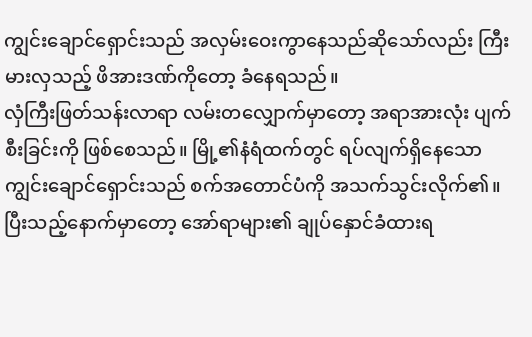ကျွင်းချောင်ရှောင်းသည် အလှမ်းဝေးကွာနေသည်ဆိုသော်လည်း ကြီးမားလှသည့် ဖိအားဒဏ်ကိုတော့ ခံနေရသည်။
လှံကြီးဖြတ်သန်းလာရာ လမ်းတလျှောက်မှာတော့ အရာအားလုံး ပျက်စီးခြင်းကို ဖြစ်စေသည်။ မြို့၏နံရံထက်တွင် ရပ်လျက်ရှိနေသော ကျွင်းချောင်ရှောင်းသည် စက်အတောင်ပံကို အသက်သွင်းလိုက်၏။ ပြီးသည့်နောက်မှာတော့ အော်ရာများ၏ ချုပ်နှောင်ခံထားရ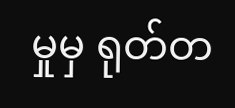မှုမှ ရုတ်တ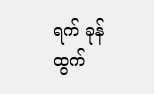ရက် ခုန်ထွက်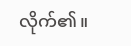လိုက်၏။